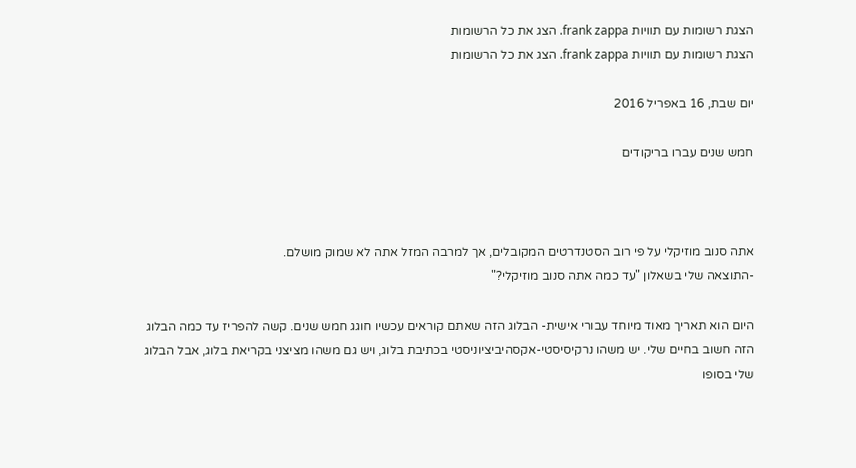הצגת רשומות עם תוויות frank zappa. הצג את כל הרשומות
הצגת רשומות עם תוויות frank zappa. הצג את כל הרשומות

יום שבת, 16 באפריל 2016

חמש שנים עברו בריקודים



אתה סנוב מוזיקלי על פי רוב הסטנדרטים המקובלים, אך למרבה המזל אתה לא שמוק מושלם.
-התוצאה שלי בשאלון "עד כמה אתה סנוב מוזיקלי?"

היום הוא תאריך מאוד מיוחד עבורי אישית- הבלוג הזה שאתם קוראים עכשיו חוגג חמש שנים. קשה להפריז עד כמה הבלוג הזה חשוב בחיים שלי. יש משהו נרקיסיסטי-אקסהיביציוניסטי בכתיבת בלוג, ויש גם משהו מציצני בקריאת בלוג, אבל הבלוג שלי בסופו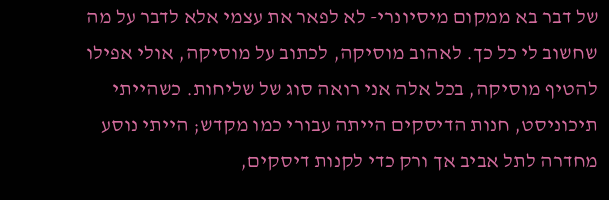של דבר בא ממקום מיסיונרי- לא לפאר את עצמי אלא לדבר על מה שחשוב לי כל כך. לאהוב מוסיקה, לכתוב על מוסיקה, אולי אפילו להטיף מוסיקה, בכל אלה אני רואה סוג של שליחות. כשהייתי תיכוניסט, חנות הדיסקים הייתה עבורי כמו מקדש; הייתי נוסע מחדרה לתל אביב אך ורק כדי לקנות דיסקים,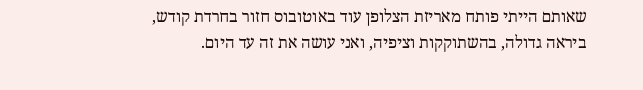שאותם הייתי פותח מאריזת הצלופן עוד באוטובוס חזור בחרדת קודש, ביראה גדולה, בהשתוקקות וציפיה, ואני עושה את זה עד היום.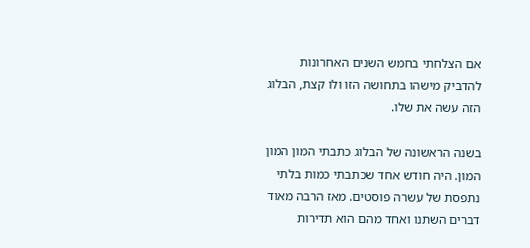אם הצלחתי בחמש השנים האחרונות להדביק מישהו בתחושה הזו ולו קצת, הבלוג הזה עשה את שלו.

בשנה הראשונה של הבלוג כתבתי המון המון המון. היה חודש אחד שכתבתי כמות בלתי נתפסת של עשרה פוסטים. מאז הרבה מאוד דברים השתנו ואחד מהם הוא תדירות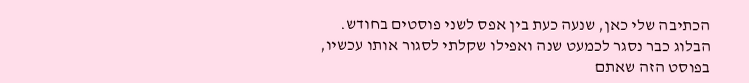הכתיבה שלי כאן, שנעה כעת בין אפס לשני פוסטים בחודש. הבלוג כבר נסגר לכמעט שנה ואפילו שקלתי לסגור אותו עכשיו, בפוסט הזה שאתם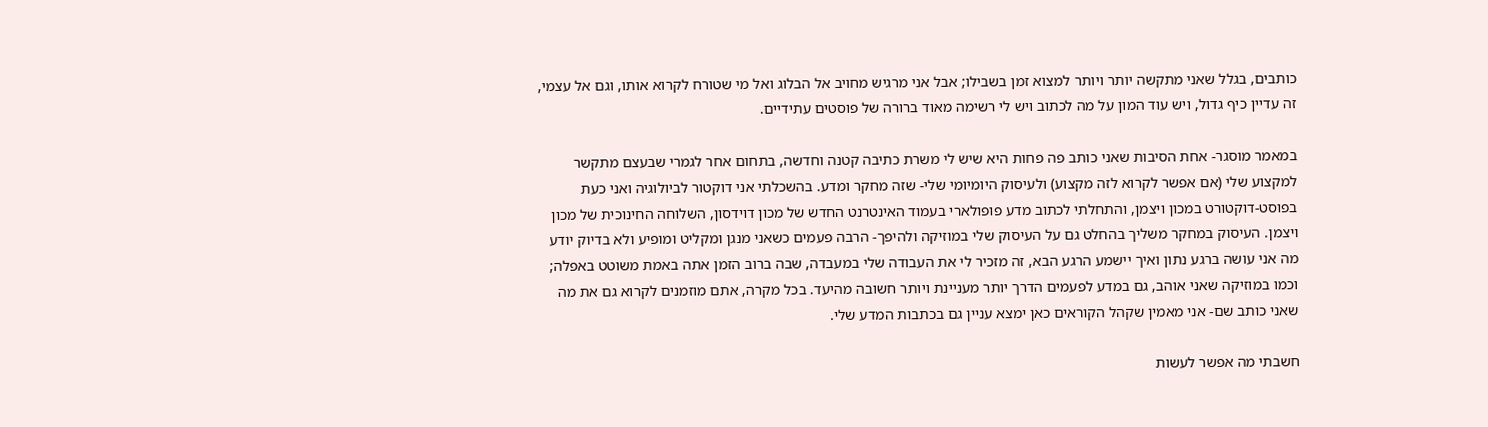כותבים, בגלל שאני מתקשה יותר ויותר למצוא זמן בשבילו; אבל אני מרגיש מחויב אל הבלוג ואל מי שטורח לקרוא אותו, וגם אל עצמי, זה עדיין כיף גדול, ויש עוד המון על מה לכתוב ויש לי רשימה מאוד ברורה של פוסטים עתידיים.

במאמר מוסגר- אחת הסיבות שאני כותב פה פחות היא שיש לי משרת כתיבה קטנה וחדשה, בתחום אחר לגמרי שבעצם מתקשר למקצוע שלי (אם אפשר לקרוא לזה מקצוע) ולעיסוק היומיומי שלי- שזה מחקר ומדע. בהשכלתי אני דוקטור לביולוגיה ואני כעת בפוסט-דוקטורט במכון ויצמן, והתחלתי לכתוב מדע פופולארי בעמוד האינטרנט החדש של מכון דוידסון, השלוחה החינוכית של מכון ויצמן. העיסוק במחקר משליך בהחלט גם על העיסוק שלי במוזיקה ולהיפך- הרבה פעמים כשאני מנגן ומקליט ומופיע ולא בדיוק יודע מה אני עושה ברגע נתון ואיך יישמע הרגע הבא, זה מזכיר לי את העבודה שלי במעבדה, שבה ברוב הזמן אתה באמת משוטט באפלה; וכמו במוזיקה שאני אוהב, גם במדע לפעמים הדרך יותר מעניינת ויותר חשובה מהיעד. בכל מקרה, אתם מוזמנים לקרוא גם את מה שאני כותב שם- אני מאמין שקהל הקוראים כאן ימצא עניין גם בכתבות המדע שלי.

חשבתי מה אפשר לעשות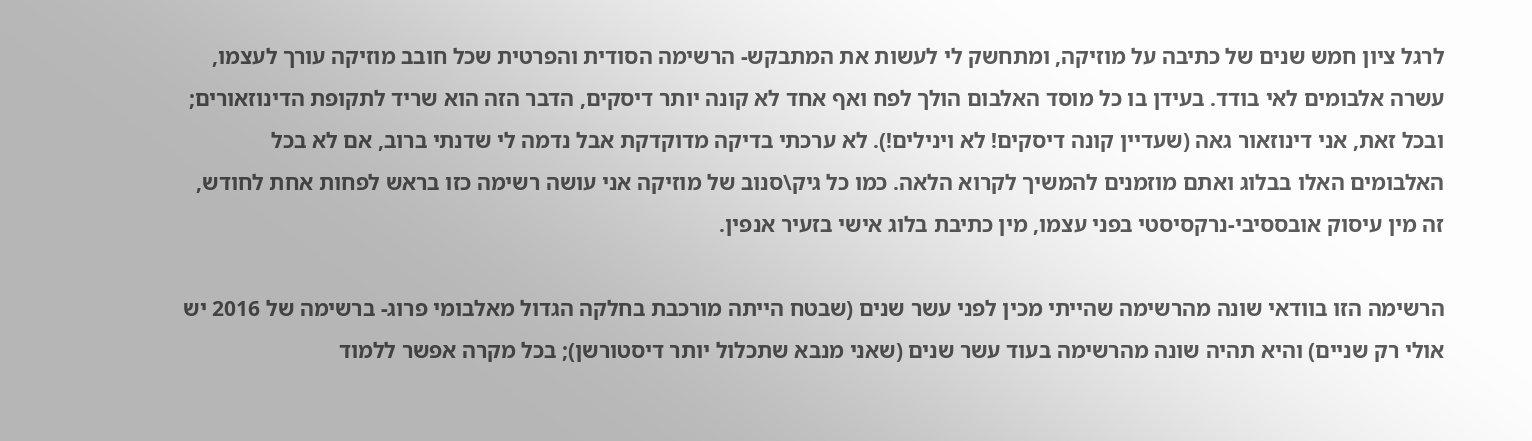לרגל ציון חמש שנים של כתיבה על מוזיקה, ומתחשק לי לעשות את המתבקש- הרשימה הסודית והפרטית שכל חובב מוזיקה עורך לעצמו, עשרה אלבומים לאי בודד. בעידן בו כל מוסד האלבום הולך לפח ואף אחד לא קונה יותר דיסקים, הדבר הזה הוא שריד לתקופת הדינוזאורים; ובכל זאת, אני דינוזאור גאה (שעדיין קונה דיסקים! לא וינילים!). לא ערכתי בדיקה מדוקדקת אבל נדמה לי שדנתי ברוב, אם לא בכל האלבומים האלו בבלוג ואתם מוזמנים להמשיך לקרוא הלאה. כמו כל גיק\סנוב של מוזיקה אני עושה רשימה כזו בראש לפחות אחת לחודש, זה מין עיסוק אובססיבי-נרקסיסטי בפני עצמו, מין כתיבת בלוג אישי בזעיר אנפין.

הרשימה הזו בוודאי שונה מהרשימה שהייתי מכין לפני עשר שנים (שבטח הייתה מורכבת בחלקה הגדול מאלבומי פרוג- ברשימה של 2016 יש אולי רק שניים) והיא תהיה שונה מהרשימה בעוד עשר שנים (שאני מנבא שתכלול יותר דיסטורשן); בכל מקרה אפשר ללמוד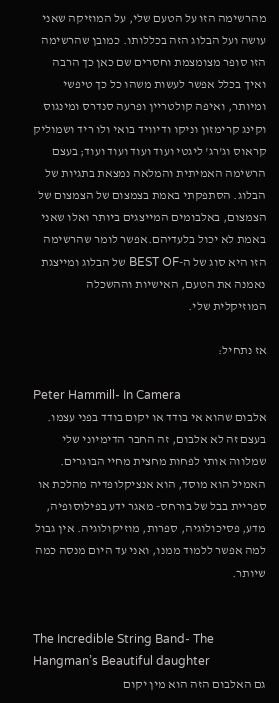מהרשימה הזו על הטעם שלי, על המוזיקה שאני עושה ועל הבלוג הזה בכללותו. כמובן שהרשימה הזו סופר מצומצמת וחסרים שם כאן כך הרבה ואיך בכלל אפשר לעשות משהו כל כך טיפשי ומיותר, ואיפה קולטריין ופרעה סנדרס ומינגוס וקינג קרימזון וניקו ודיוויד בואי ולו ריד ושמוליק קראוס וג'רג' ליגטי ועוד ועוד ועוד ועוד; בעצם הרשימה האמיתית והמלאה נמצאת בתגיות של הבלוג. הסתפקתי באמת בצמצום של הצמצום של הצמצום, באלבומים המייצגים ביותר ואלו שאני באמת לא יכול בלעדיהם.אפשר לומר שהרשימה הזו היא סוג של ה-BEST OF של הבלוג ומייצגת נאמנה את הטעם, האישיות וההשכלה המוזיקלית שלי.

אז נתחיל:

Peter Hammill- In Camera
אלבום שהוא אי בודד או יקום בודד בפני עצמו. בעצם זה לא אלבום, זה החבר הדימיוני שלי שמלווה אותי לפחות מחצית מחיי הבוגרים. האמיל הוא מוסד, הוא אנציקלופדיה מהלכת או ספריית בבל של בורחס- מאגר ידע בפילוסופיה, מדע, פסיכולוגיה, ספרות, מוזיקולוגיה. אין גבול למה אפשר ללמוד ממנו, ואני עד היום מנסה כמה שיותר.


The Incredible String Band- The Hangman’s Beautiful daughter
גם האלבום הזה הוא מין יקום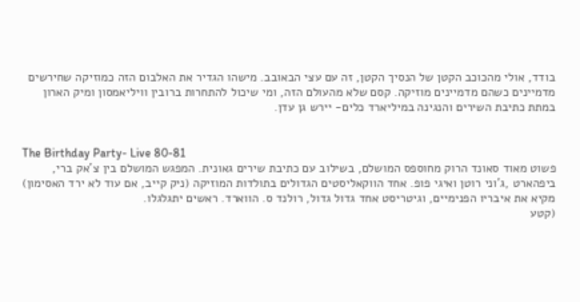בודד, אולי מהכוכב הקטן של הנסיך הקטן, זה עם עצי הבאובב. מישהו הגדיר את האלבום הזה כמוזיקה שחירשים מדמיינים כשהם מדמיינים מוזיקה. קסם שלא מהעולם הזה, ומי שיכול להתחרות ברובין וויליאמסון ומיק הארון במתת כתיבת השירים והנגינה במיליארד כלים- יירש גן עדן.


The Birthday Party- Live 80-81
פשוט מאוד סאונד הרוק מחוספס המושלם, בשילוב עם כתיבת שירים גאונית. המפגש המושלם בין צ'אק ברי, ביפהארט ,ג'וני רוטן ואיגי פופ. אחד הווקאליסטים הגדולים בתולדות המוזיקה (ניק קייב, אם עוד לא ירד האסימון) מקיא את איבריו הפנימיים, וגיטריסט אחד גדול גדול, רולנד ס. הווארד. ראשים יתגלגלו.
(קטע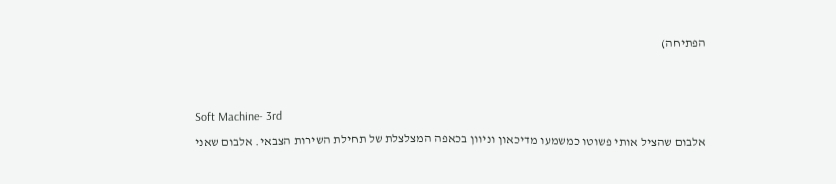הפתיחה)


Soft Machine- 3rd
אלבום שהציל אותי פשוטו כמשמעו מדיכאון וניוון בכאפה המצלצלת של תחילת השירות הצבאי. אלבום שאני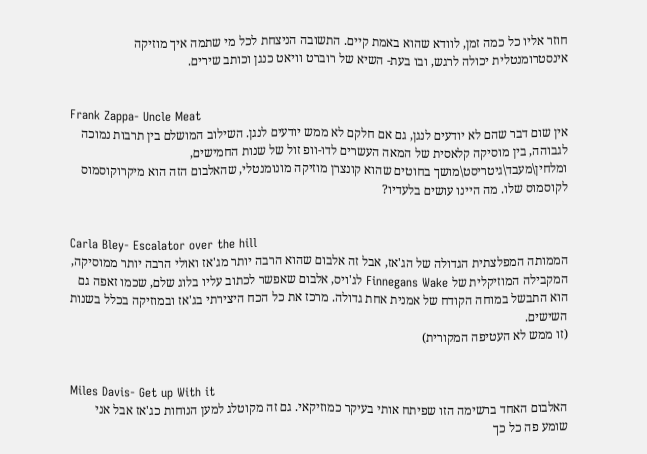חוזר אליו כל כמה זמן, לוודא שהוא באמת קיים. התשובה הניצחת לכל מי שתמה איך מוזיקה אינסטרומנטלית יכולה לרגש, ובו בעת- השיא של רוברט וויאט כנגן וכותב שירים.


Frank Zappa- Uncle Meat
אין שום דבר שהם לא יודעים לנגן, גם אם חלקם לא ממש יודעים לנגן. השילוב המושלם בין תרבות נמוכה לגבוהה, בין מוסיקה קלאסית של המאה העשרים לדו-וופ זול של שנות החמישים, ומלחין\מעבד\גיטריסט\מושך בחוטים שהוא קונצרן מוזיקה מונומנטלי, שהאלבום הזה הוא מיקרוקוסמוס לקוסמוס שלו. מה היינו עושים בלעדיו?


Carla Bley- Escalator over the hill
הממותה המפלצתית הגדולה של הג'אז, אבל זה אלבום שהוא הרבה יותר מג'אז ואולי הרבה יותר ממוסיקה, המקבילה המוזיקלית של Finnegans Wake לג'ויס, אלבום שאפשר לכתוב עליו בלוג שלם, שכמו זאפה גם הוא התבשל במוחה הקודח של אמנית אחת גדולה. מרכז את כל הכח היצירתי בג'אז ובמוזיקה בכלל בשנות השישים.
(זו ממש לא העטיפה המקורית)


Miles Davis- Get up With it
האלבום האחד ברשימה הזו שפיתח אותי בעיקר כמוזיקאי. גם זה מקוטלג למען הנוחות כג'אז אבל אני שומע פה כל כך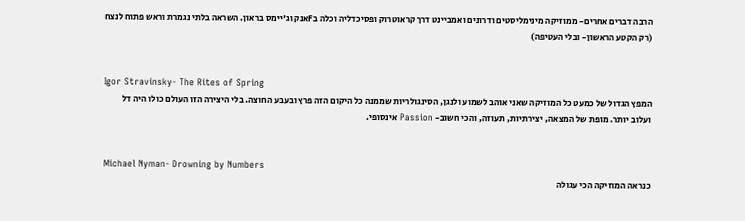הרבה דברים אחרים- ממוזיקה מינימליסטים ודרונים ואמביינט דרך קראוטרוק ופסיכדליה וכלה בFאנק וג'יימס בראון. השראה בלתי נגמרת וראש פתוח לנצח
(רק הקטע הראשון- ובלי העטיפה)


Igor Stravinsky- The Rites of Spring
המפץ הגדול של כמעט כל המוזיקה שאני אוהב לשמוע ולנגן, הסינגולריות שממנה כל היקום הזה פרץ ובעבע החוצה. בלי היצירה הזו העולם כולו היה דל ועלוב יותר. מופת של המצאה, יצירתיות, תעוזה, והכי חשוב- Passion אינסופי.


Michael Nyman- Drowning by Numbers
כנראה המוזיקה הכי עגולה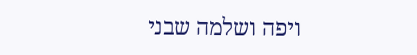ויפה ושלמה שבני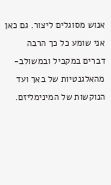אנוש מסוגלים ליצור. גם כאן אני שומע כל כך הרבה דברים במקביל ובמשולב- מהאלגנטיות של באך ועד הנוקשות של המינימליזם.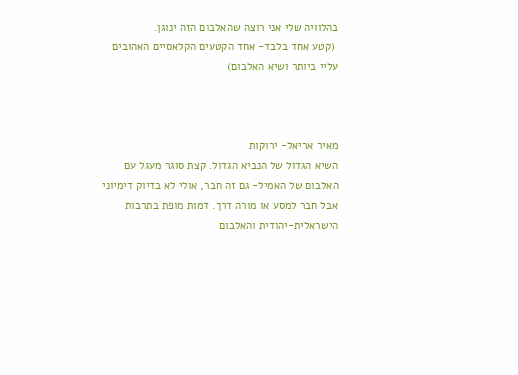בהלוויה שלי אני רוצה שהאלבום הזה ינוגן.
 (קטע אחד בלבד- אחד הקטעים הקלאסיים האהובים עליי ביותר ושיא האלבום)



מאיר אריאל- ירוקות
השיא הגדול של הנביא הגדול. קצת סוגר מעגל עם האלבום של האמיל- גם זה חבר, אולי לא בדיוק דימיוני אבל חבר למסע או מורה דרך. דמות מופת בתרבות הישראלית-יהודית והאלבום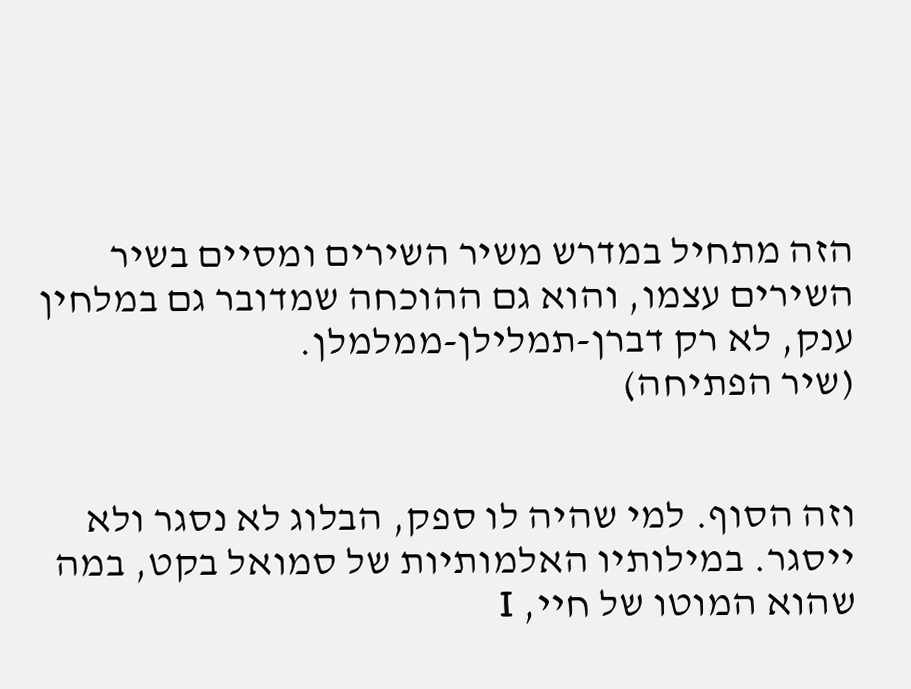הזה מתחיל במדרש משיר השירים ומסיים בשיר השירים עצמו, והוא גם ההוכחה שמדובר גם במלחין ענק, לא רק דברן-תמלילן-ממלמלן.
(שיר הפתיחה)


וזה הסוף. למי שהיה לו ספק, הבלוג לא נסגר ולא ייסגר. במילותיו האלמותיות של סמואל בקט, במה שהוא המוטו של חיי, I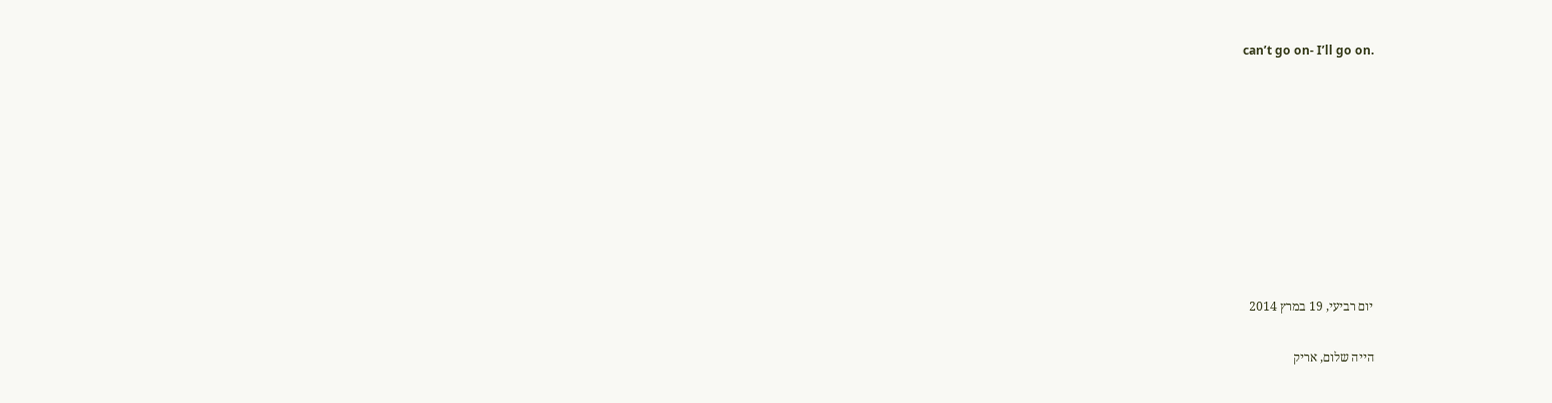can’t go on- I’ll go on.









יום רביעי, 19 במרץ 2014

הייה שלום, אריק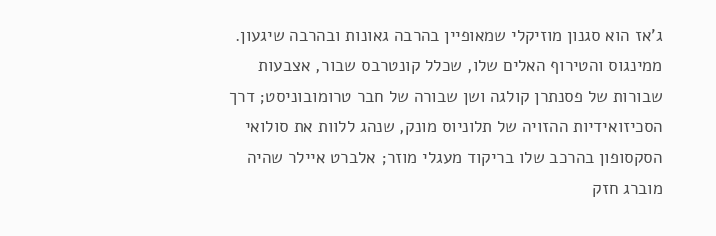ג'אז הוא סגנון מוזיקלי שמאופיין בהרבה גאונות ובהרבה שיגעון. ממינגוס והטירוף האלים שלו, שכלל קונטרבס שבור, אצבעות שבורות של פסנתרן קולגה ושן שבורה של חבר טרומובוניסט; דרך הסכיזואידיות ההזויה של תלוניוס מונק, שנהג ללוות את סולואי הסקסופון בהרכב שלו בריקוד מעגלי מוזר; אלברט איילר שהיה מוברג חזק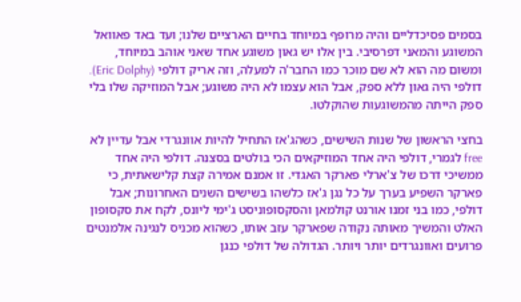בסמים פסיכדליים והיה מרופף במיוחד בחיים הארציים שלנו; ועד באד פאוואל המשוגע והמאני דפרסיבי. בין אלו יש גאון משוגע אחד שאני אוהב במיוחד, ומשום מה הוא לא שם מוכר כמו החבר'ה למעלה, וזה אריק דולפי (Eric Dolphy). דולפי היה גאון ללא ספק, אבל הוא עצמו לא היה משוגע; אבל המוזיקה שלו בלי ספק הייתה מהמשוגעות שהוקלטו.

בחצי הראשון של שנות השישים, כשהג'אז התחיל להיות אוונגרדי אבל עדיין לא free לגמרי, דולפי היה אחד המוזיקאים הכי בולטים בסצנה. דולפי היה אחד ממשיכי דרכו של צ'ארלי פארקר האגדי. זו אמנם אמירה קצת קלישאתית, כי פארקר השפיע בערך על כל נגן ג'אז כלשהו בשישים השנים האחרונות; אבל דולפי, כמו בני זמנו אורנט קולמאן והסקסופוניסט ג'ימי ליונס, לקח את סקסופון האלט והמשיך מאותה נקודה שפארקר עזב אותו, כשהוא מכניס לנגינה אלמנטים פרועים ואוונגרדים יותר ויותר. הגדולה של דולפי כנגן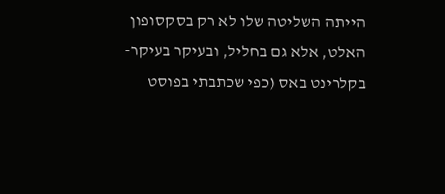הייתה השליטה שלו לא רק בסקסופון האלט, אלא גם בחליל, ובעיקר בעיקר- בקלרינט באס (כפי שכתבתי בפוסט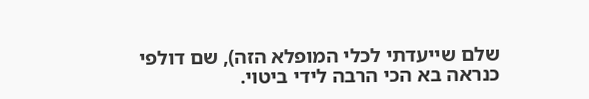שלם שייעדתי לכלי המופלא הזה), שם דולפי כנראה בא הכי הרבה לידי ביטוי.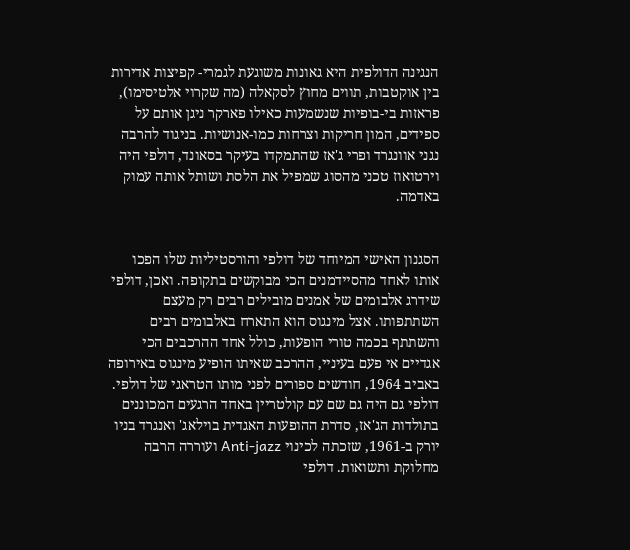הנגינה הדולפית היא גאונות משוגעת לגמרי- קפיצות אדירות בין אוקטבות, תווים מחוץ לסקאלה (מה שקרוי אלטיסימו), פראזות בי-בופיות שנשמעות כאילו פארקר ניגן אותם על ספידים, המון חריקות וצרחות כמו-אנושיות. בניגוד להרבה נגני אוונגרד ופרי ג'אז שהתמקדו בעיקר בסאונד, דולפי היה וירטואוז טכני מהסוג שמפיל את הלסת ושותל אותה עמוק באדמה.


הסגנון האישי המיוחד של דולפי והורסטיליות שלו הפכו אותו לאחד מהסיידמנים הכי מבוקשים בתקופה. ואכן, דולפי שידרג אלבומים של אמנים מובילים רבים רק מעצם השתתפותו. אצל מינגוס הוא התארח באלבומים רבים והשתתף בכמה טורי הופעות, כולל אחד ההרכבים הכי אגדיים אי פעם בעיניי, ההרכב שאיתו הופיע מינגוס באירופה באביב 1964, חודשים ספורים לפני מותו הטראגי של דולפי. דולפי גם היה גם שם עם קולטריין באחד הרגעים המכוננים בתולדות הג'אז, סדרת ההופעות האגדית בוילאג' ואנגרד בניו יורק ב-1961, שזכתה לכינוי Anti-jazz ועוררה הרבה מחלוקת ותשואות. דולפי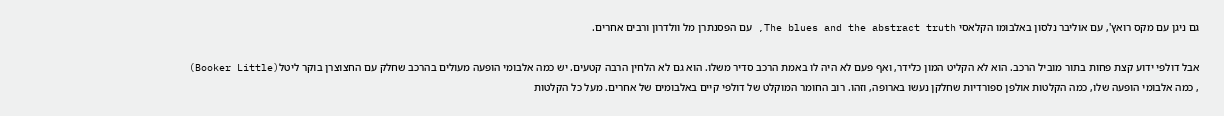גם ניגן עם מקס רואץ', עם אוליבר נלסון באלבומו הקלאסי The blues and the abstract truth, עם הפסנתרן מל וולדרון ורבים אחרים.

אבל דולפי ידוע קצת פחות בתור מוביל הרכב. הוא לא הקליט המון כלידר, ואף פעם לא היה לו באמת הרכב סדיר משלו. הוא גם לא הלחין הרבה קטעים. יש כמה אלבומי הופעה מעולים בהרכב שחלק עם החצוצרן בוקר ליטל(Booker Little) , כמה אלבומי הופעה שלו, כמה הקלטות אולפן ספורדיות שחלקן נעשו בארופה, וזהו. רוב החומר המוקלט של דולפי קיים באלבומים של אחרים. מעל כל הקלטות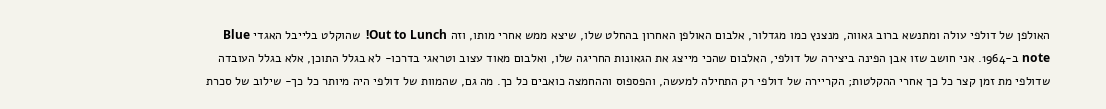האולפן של דולפי עולה ומתנשא ברוב גאווה, מנצנץ כמו מגדלור, אלבום האולפן האחרון בהחלט שלו, שיצא ממש אחרי מותו, וזה Out to Lunch!  שהוקלט בלייבל האגדי Blue note ב-1964. אני חושב שזו אבן הפינה ביצירה של דולפי, האלבום שהכי מייצג את הגאונות החריגה שלו, ואלבום מאוד עצוב וטראגי בדרכו- לא בגלל התוכן, אלא בגלל העובדה שדולפי מת זמן קצר כל כך אחרי ההקלטות; הקריירה של דולפי רק התחילה למעשה, והפספוס וההחמצה כואבים כל כך. מה גם, שהמוות של דולפי היה מיותר כל כך- שילוב של סכרת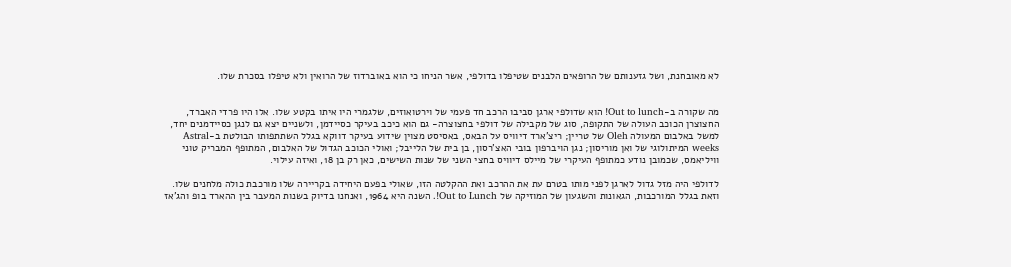לא מאובחנת, ושל גזענותם של הרופאים הלבנים שטיפלו בדולפי, אשר הניחו כי הוא באוברדוז של הרואין ולא טיפלו בסכרת שלו.


מה שקורה ב-Out to lunch! הוא שדולפי ארגן סביבו הרכב חד פעמי של וירטואוזים, שלגמרי היו איתו בקטע שלו. אלו היו פרדי האברד, החצוצרן הכוכב העולה של התקופה, סוג של מקבילה של דולפי בחצוצרה- גם הוא כיכב בעיקר כסיידמן, ולשניים יצא גם לנגן כסיידמנים יחד, למשל באלבום המעולה Oleh של טריין; ריצ'ארד דיוויס על הבאס, באסיסט מצוין שידוע בעיקר דווקא בגלל השתתפותו הבולטת ב-Astral weeks המיתולוגי של ואן מוריסון; נגן הויברפון בובי האצ'רסון, בן בית של הלייבל; ואולי הכוכב הגדול של האלבום, המתופף המבריק טוני וויליאמס, שכמובן נודע כמתופף העיקרי של מיילס דיוויס בחצי השני של שנות השישים, כאן רק בן 18, ואיזה עילוי.

לדולפי היה מזל גדול לארגן לפני מותו בטרם עת את ההרכב ואת ההקלטה הזו, שאולי בפעם היחידה בקריירה שלו מורכבת כולה מלחנים שלו. וזאת בגלל המורכבות, הגאונות והשגעון של המוזיקה של Out to Lunch!. השנה היא 1964, ואנחנו בדיוק בשנות המעבר בין ההארד בופ והג'אז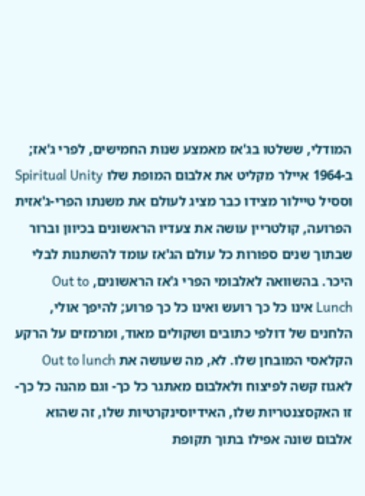המודלי, ששלטו בג'אז מאמצע שנות החמישים, לפרי ג'אז; ב-1964 איילר מקליט את אלבום המופת שלו Spiritual Unity וססיל טיילור מצידו כבר מציג לעולם את משנתו הפרי-ג'אזית הפרועה, קולטריין עושה את צעדיו הראשונים בכיוון וברור שבתוך שנים ספורות כל עולם הג'אז עומד להשתנות לבלי היכר. בהשוואה לאלבומי הפרי ג'אז הראשונים, Out to Lunch אינו כל כך רועש ואינו כל כך פרוע; להיפך אולי, הלחנים של דולפי כתובים ושקולים מאוד, ומרמזים על הרקע הקלאסי המובחן שלו. לא, מה שעושה את Out to lunch לאגוז קשה לפיצוח ולאלבום מאתגר כל כך- וגם מהנה כל כך- זו האקסצנטריות שלו, האידיוסינקרטיות שלו, זה שהוא אלבום שונה אפילו בתוך תקופת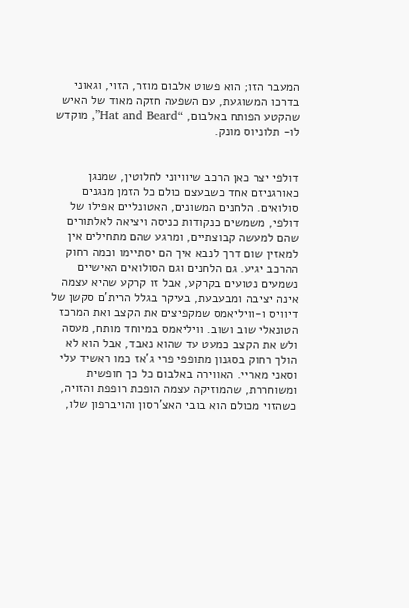המעבר הזו; הוא פשוט אלבום מוזר, הזוי, וגאוני בדרכו המשוגעת, עם השפעה חזקה מאוד של האיש שהקטע הפותח באלבום, “Hat and Beard”, מוקדש לו- תלוניוס מונק.


דולפי יצר כאן הרכב שיוויוני לחלוטין, שמנגן כאורגניזם אחד כשבעצם כולם כל הזמן מנגנים סולואים. הלחנים המשונים, האטונליים אפילו של דולפי, משמשים כנקודות כניסה ויציאה לאלתורים שהם למעשה קבוצתיים, ומרגע שהם מתחילים אין למאזין שום דרך לנבא איך הם יסתיימו וכמה רחוק ההרכב יגיע. גם הלחנים וגם הסולואים האישיים נשמעים נטועים בקרקע, אבל זו קרקע שהיא עצמה אינה יציבה ומבעבעת, בעיקר בגלל הרית'ם סקשן של דיוויס ו-וויליאמס שמקפיצים את הקצב ואת המרכז הטונאלי שוב ושוב. וויליאמס במיוחד מותח, מעסה ולש את הקצב כמעט עד שהוא נאבד, אבל הוא לא הולך רחוק בסגנון מתופפי פרי ג'אז כמו ראשיד עלי וסאני מאריי. האווירה באלבום כל כך חופשית ומשוחררת, שהמוזיקה עצמה הופכת רופפת והזויה, כשהזוי מכולם הוא בובי האצ'רסון והויברפון שלו,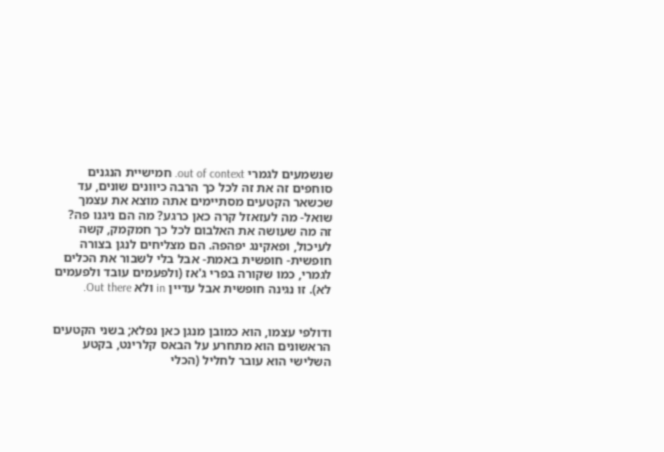שנשמעים לגמרי out of context. חמישיית הנגנים סוחפים זה את זה לכל כך הרבה כיוונים שונים, עד שכשאר הקטעים מסתיימים אתה מוצא את עצמך שואל- מה לעזאזל קרה כאן כרגע? מה הם ניגנו פה? זה מה שעושה את האלבום לכל כך חמקמק, קשה לעיכול, ופאקינג יפהפה. הם מצליחים לנגן בצורה חופשית- חופשית באמת- אבל בלי לשבור את הכלים לגמרי, כמו שקורה בפרי ג'אז (ולפעמים עובד ולפעמים לא). זו נגינה חופשית אבל עדיין in ולא Out there.


ודולפי עצמו, הוא כמובן מנגן כאן נפלא; בשני הקטעים הראשונים הוא מתחרע על הבאס קלרינט, בקטע השלישי הוא עובר לחליל (הכלי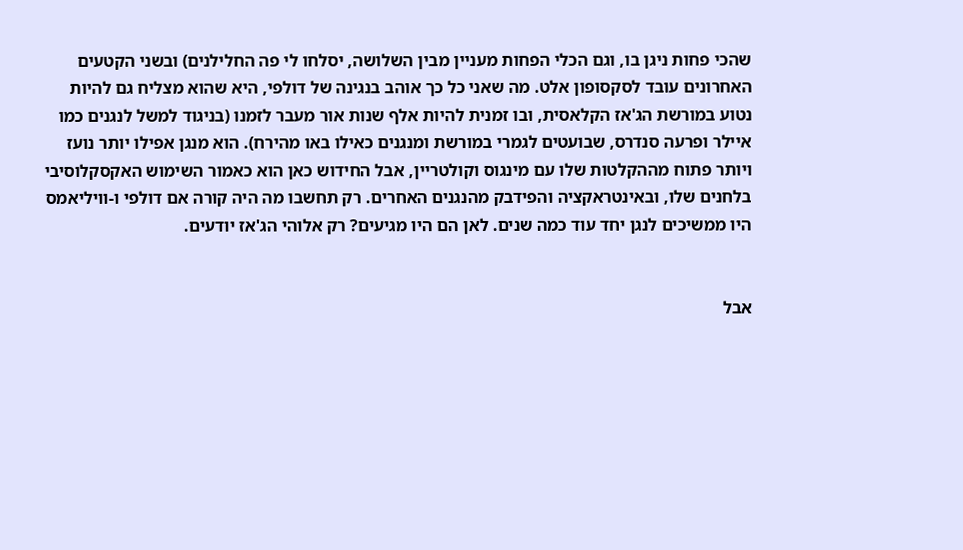שהכי פחות ניגן בו, וגם הכלי הפחות מעניין מבין השלושה, יסלחו לי פה החלילנים) ובשני הקטעים האחרונים עובד לסקסופון אלט. מה שאני כל כך אוהב בנגינה של דולפי, היא שהוא מצליח גם להיות נטוע במורשת הג'אז הקלאסית, ובו זמנית להיות אלף שנות אור מעבר לזמנו (בניגוד למשל לנגנים כמו איילר ופרעה סנדרס, שבועטים לגמרי במורשת ומנגנים כאילו באו מהירח). הוא מנגן אפילו יותר נועז ויותר פתוח מההקלטות שלו עם מינגוס וקולטריין, אבל החידוש כאן הוא כאמור השימוש האקסקלוסיבי בלחנים שלו, ובאינטראקציה והפידבק מהנגנים האחרים. רק תחשבו מה היה קורה אם דולפי ו-וויליאמס היו ממשיכים לנגן יחד עוד כמה שנים. לאן הם היו מגיעים? רק אלוהי הג'אז יודעים.


אבל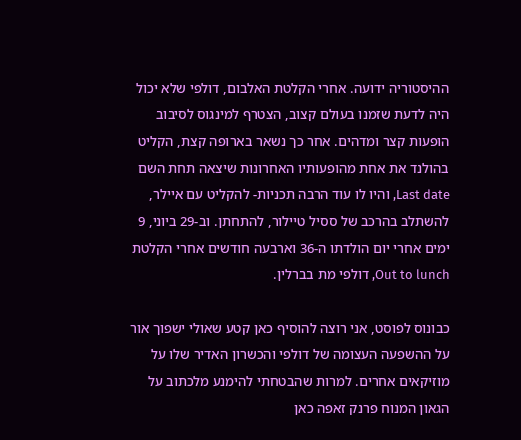ההיסטוריה ידועה. אחרי הקלטת האלבום, דולפי שלא יכול היה לדעת שזמנו בעולם קצוב, הצטרף למינגוס לסיבוב הופעות קצר ומדהים. אחר כך נשאר בארופה קצת, הקליט בהולנד את אחת מהופעותיו האחרונות שיצאה תחת השם Last date, והיו לו עוד הרבה תכניות- להקליט עם איילר, להשתלב בהרכב של ססיל טיילור, להתחתן. וב-29 ביוני, 9 ימים אחרי יום הולדתו ה-36 וארבעה חודשים אחרי הקלטת Out to lunch, דולפי מת בברלין.

כבונוס לפוסט, אני רוצה להוסיף כאן קטע שאולי ישפוך אור על ההשפעה העצומה של דולפי והכשרון האדיר שלו על מוזיקאים אחרים. למרות שהבטחתי להימנע מלכתוב על הגאון המנוח פרנק זאפה כאן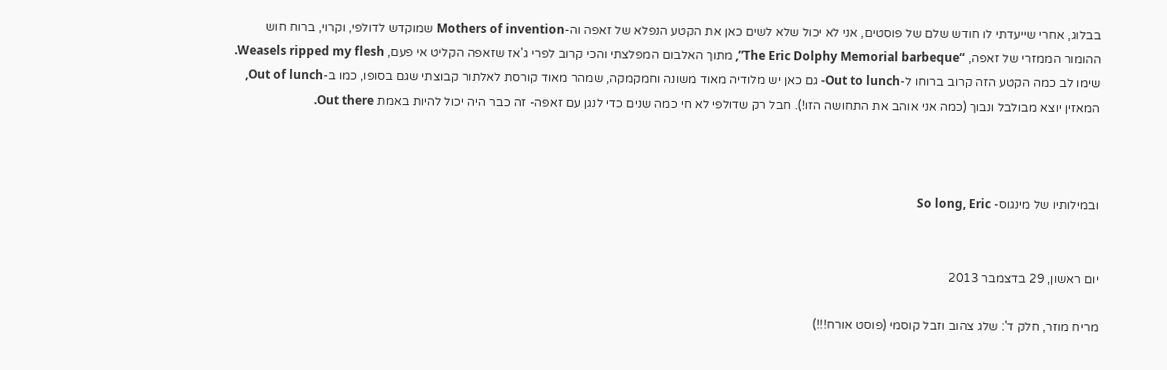בבלוג, אחרי שייעדתי לו חודש שלם של פוסטים, אני לא יכול שלא לשים כאן את הקטע הנפלא של זאפה וה-Mothers of invention שמוקדש לדולפי, וקרוי, ברוח חוש ההומור הממזרי של זאפה, “The Eric Dolphy Memorial barbeque”, מתוך האלבום המפלצתי והכי קרוב לפרי ג'אז שזאפה הקליט אי פעם, Weasels ripped my flesh. שימו לב כמה הקטע הזה קרוב ברוחו ל-Out to lunch- גם כאן יש מלודיה מאוד משונה וחמקמקה, שמהר מאוד קורסת לאלתור קבוצתי שגם בסופו, כמו ב-Out of lunch,  המאזין יוצא מבולבל ונבוך (כמה אני אוהב את התחושה הזו!). חבל רק שדולפי לא חי כמה שנים כדי לנגן עם זאפה- זה כבר היה יכול להיות באמת Out there.



ובמילותיו של מינגוס- So long, Eric


יום ראשון, 29 בדצמבר 2013

מריח מוזר, חלק ד': שלג צהוב וזבל קוסמי (פוסט אורח!!!)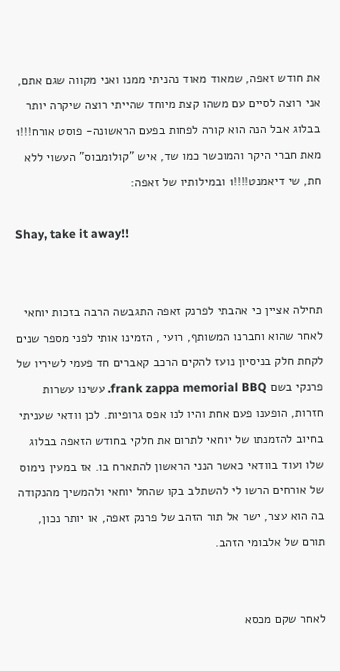את חודש זאפה, שמאוד מאוד נהניתי ממנו ואני מקווה שגם אתם, אני רוצה לסיים עם משהו קצת מיוחד שהייתי רוצה שיקרה יותר בבלוג אבל הנה הוא קורה לפחות בפעם הראשונה- פוסט אורח!!!1 מאת חברי היקר והמוכשר כמו שד, איש "קולומבוס" העשוי ללא חת, שי דיאמנט!!!!1 ובמילותיו של זאפה:

Shay, take it away!!


תחילה אציין כי אהבתי לפרנק זאפה התגבשה הרבה בזכות יוחאי לאחר שהוא וחברנו המשותף, רועי , הזמינו אותי לפני מספר שנים לקחת חלק בניסיון נועז להקים הרכב קאברים חד פעמי לשיריו של פרנקי בשם frank zappa memorial BBQ. עשינו עשרות חזרות, הופענו פעם אחת והיו לנו אפס גרופיות. לכן וודאי שעניתי בחיוב להזמנתו של יוחאי לתרום את חלקי בחודש הזאפה בבלוג שלו ועוד בוודאי כאשר הנני הראשון להתארח בו. אז במעין נימוס של אורחים הרשו לי להשתלב בקו שהחל יוחאי ולהמשיך מהנקודה בה הוא עצר, ישר אל תור הזהב של פרנק זאפה, או יותר נכון, תורם של אלבומי הזהב.


לאחר שקם מכסא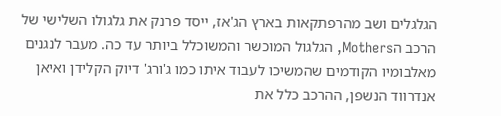הגלגלים ושב מהרפתקאות בארץ הג'אז, ייסד פרנק את גלגולו השלישי של הרכב הMothers, הגלגול המוכשר והמשוכלל ביותר עד כה. מעבר לנגנים מאלבומיו הקודמים שהמשיכו לעבוד איתו כמו ג'ורג' דיוק הקלידן ואיאן אנדרווד הנשפן, ההרכב כלל את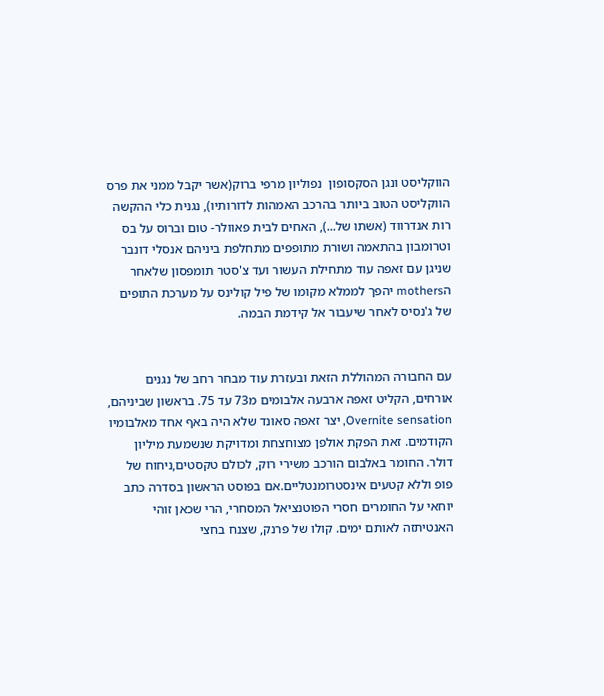הווקליסט ונגן הסקסופון  נפוליון מרפי ברוק(אשר יקבל ממני את פרס הווקליסט הטוב ביותר בהרכב האמהות לדורותיו), נגנית כלי ההקשה רות אנדרווד (אשתו של...), האחים לבית פאוולר- טום וברוס על בס וטרומבון בהתאמה ושורת מתופפים מתחלפת ביניהם אנסלי דונבר שניגן עם זאפה עוד מתחילת העשור ועד צ'סטר תומפסון שלאחר הmothers יהפך לממלא מקומו של פיל קולינס על מערכת התופים של ג'נסיס לאחר שיעבור אל קידמת הבמה.


עם החבורה המהוללת הזאת ובעזרת עוד מבחר רחב של נגנים אורחים, הקליט זאפה ארבעה אלבומים מ73 עד 75. בראשון שביניהם, Overnite sensation, יצר זאפה סאונד שלא היה באף אחד מאלבומיו הקודמים. זאת הפקת אולפן מצוחצחת ומדויקת שנשמעת מיליון דולר. החומר באלבום הורכב משירי רוק, לכולם טקסטים,ניחוח של פופ וללא קטעים אינסטרומנטליים.אם בפוסט הראשון בסדרה כתב יוחאי על החומרים חסרי הפוטנציאל המסחרי, הרי שכאן זוהי האנטיתזה לאותם ימים. קולו של פרנק, שצנח בחצי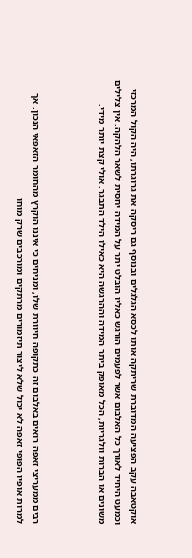אוקטאבה עקב הפציעה המדוברת שריתקה אותו לכסא הגלגלים ובנוסף גם ריסקה את גרוגרתו, היה הקול המרכזי וכמעט היחיד לאורך כל האלבום אשר לפעמים הורגש כאליו הובלט יתר על המידה יחסית לשאר הלהקה. אין צלילים משונים או הברות וולגריות, הכל מאופק ביתר המידה וההרגשה היא כאילו הילד התבגר. אולי קצת יותר מידי.



רבים ממעריצי זאפה רואים באלבום זה כתקופה חיוורת שלו, ומניחים כי איננו הוקרץ מהחומר הזאפאי הנכון. אך למרות אופיו הפופי זאפה לא יכול שלא ליצור תיזמורים מרתקים ומורכבים שרק מוחו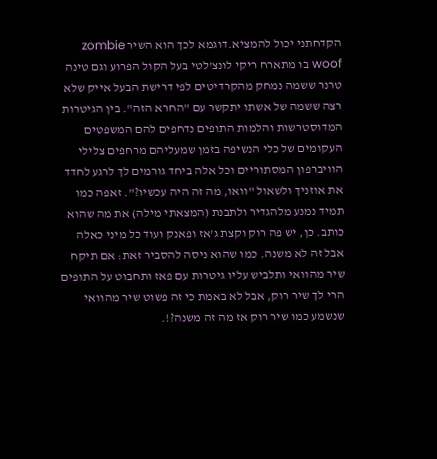הקדחתני יכול להמציא.דוגמא לכך הוא השיר zombie woof בו מתארח ריקי לונצ'לטי בעל הקול הפרוע וגם טינה טרנר ששמה נמחק מהקרדיטים לפי דרישת הבעל אייק שלא רצה ששמה של אשתו יתקשר עם "החרא הזה". בין הגיטרות המדוסטרשות והלמות התופים נדחפים להם המשפטים העקומים של כלי הנשיפה בזמן שמעליהם מרחפים צלילי הוויברפון המסתוריים וכל אלה ביחד גורמים לך לרגע לחדד את אוזניך ולשאול "וואו, מה זה היה עכשיו?". זאפה כמו תמיד נמנע מלהגדיר ולתבנת (המצאתי מילה) את מה שהוא כותב. כן, יש פה רוק וקצת ג'אז ופאנק ועוד כל מיני כאלה אבל זה לא משנה. כמו שהוא ניסה להסביר זאת: אם תיקח שיר מהוואי ותלביש עליו גיטרות עם פאז ותחבוט על התופים הרי לך שיר רוק, אבל לא באמת כי זה פשוט שיר מהוואי שנשמע כמו שיר רוק אז מה זה משנה?!.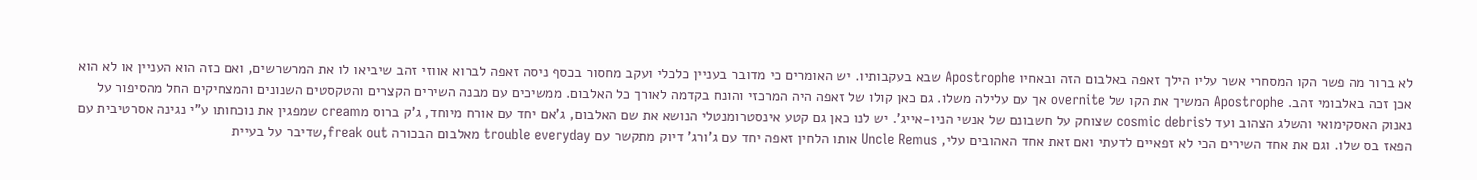לא ברור מה פשר הקו המסחרי אשר עליו הילך זאפה באלבום הזה ובאחיו Apostrophe שבא בעקבותיו. יש האומרים כי מדובר בעניין כלכלי ועקב מחסור בכסף ניסה זאפה לברוא אווזי זהב שיביאו לו את המרשרשים, ואם כזה הוא העניין או לא הוא אכן זכה באלבומי זהב. Apostrophe המשיך את הקו של overnite אך עם עלילה משלו. גם כאן קולו של זאפה היה המרכזי והונח בקדמה לאורך כל האלבום. ממשיכים עם מבנה השירים הקצרים והטקסטים השנונים והמצחיקים החל מהסיפור על נאנוק האסקימואי והשלג הצהוב ועד לcosmic debris שצוחק על חשבונם של אנשי הניו-אייג'. יש לנו כאן גם קטע אינסטרומנטלי הנושא את שם האלבום, ג'אם יחד עם אורח מיוחד, ג'ק ברוס מcream שמפגין את נוכחותו ע"י נגינה אסרטיבית עם הפאז בס שלו. וגם את אחד השירים הכי לא זפאיים לדעתי ואם זאת אחד האהובים עלי, Uncle Remus אותו הלחין זאפה יחד עם ג'ורג' דיוק מתקשר עם trouble everyday מאלבום הבכורה freak out,שדיבר על בעיית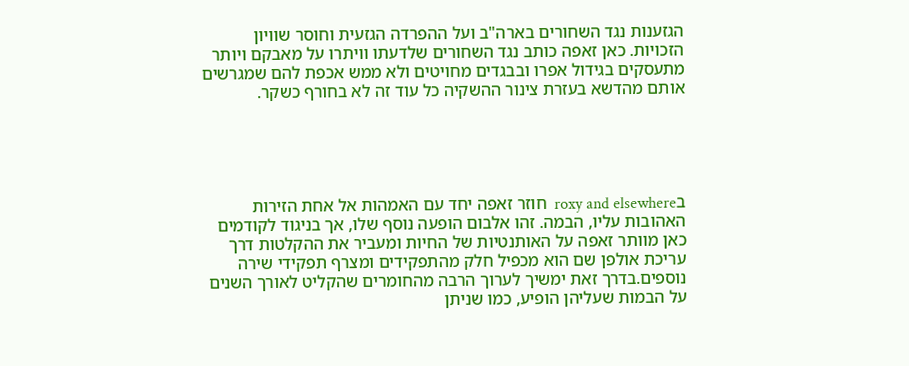הגזענות נגד השחורים בארה"ב ועל ההפרדה הגזעית וחוסר שוויון הזכויות. כאן זאפה כותב נגד השחורים שלדעתו וויתרו על מאבקם ויותר מתעסקים בגידול אפרו ובבגדים מחויטים ולא ממש אכפת להם שמגרשים אותם מהדשא בעזרת צינור ההשקיה כל עוד זה לא בחורף כשקר.





בroxy and elsewhere  חוזר זאפה יחד עם האמהות אל אחת הזירות האהובות עליו, הבמה. זהו אלבום הופעה נוסף שלו, אך בניגוד לקודמים כאן מוותר זאפה על האותנטיות של החיות ומעביר את ההקלטות דרך עריכת אולפן שם הוא מכפיל חלק מהתפקידים ומצרף תפקידי שירה נוספים.בדרך זאת ימשיך לערוך הרבה מהחומרים שהקליט לאורך השנים על הבמות שעליהן הופיע, כמו שניתן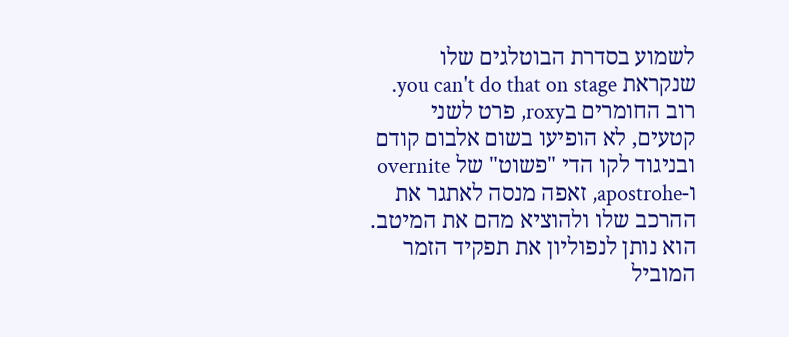לשמוע בסדרת הבוטלגים שלו שנקראת you can't do that on stage. רוב החומרים בroxy, פרט לשני קטעים, לא הופיעו בשום אלבום קודם ובניגוד לקו הדי "פשוט" של overnite ו-apostrohe, זאפה מנסה לאתגר את ההרכב שלו ולהוציא מהם את המיטב. הוא נותן לנפוליון את תפקיד הזמר המוביל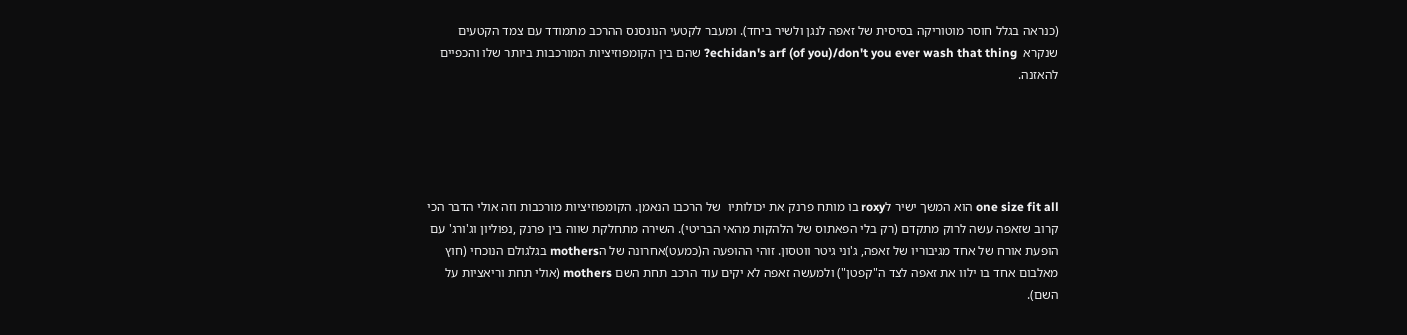(כנראה בגלל חוסר מוטוריקה בסיסית של זאפה לנגן ולשיר ביחד). ומעבר לקטעי הנונסנס ההרכב מתמודד עם צמד הקטעים שנקרא  echidan's arf (of you)/don't you ever wash that thing? שהם בין הקומפוזיציות המורכבות ביותר שלו והכפיים להאזנה.





one size fit all הוא המשך ישיר לroxy בו מותח פרנק את יכולותיו  של הרכבו הנאמן. הקומפוזיציות מורכבות וזה אולי הדבר הכי קרוב שזאפה עשה לרוק מתקדם (רק בלי הפאתוס של הלהקות מהאי הבריטי). השירה מתחלקת שווה בין פרנק ,נפוליון וג'ורג' עם הופעת אורח של אחד מגיבוריו של זאפה, ג'וני גיטר ווטסון. זוהי ההופעה ה(כמעט)אחרונה של הmothers בגלגולם הנוכחי (חוץ מאלבום אחד בו ילוו את זאפה לצד ה"קפטן") ולמעשה זאפה לא יקים עוד הרכב תחת השם mothers (אולי תחת וריאציות על השם).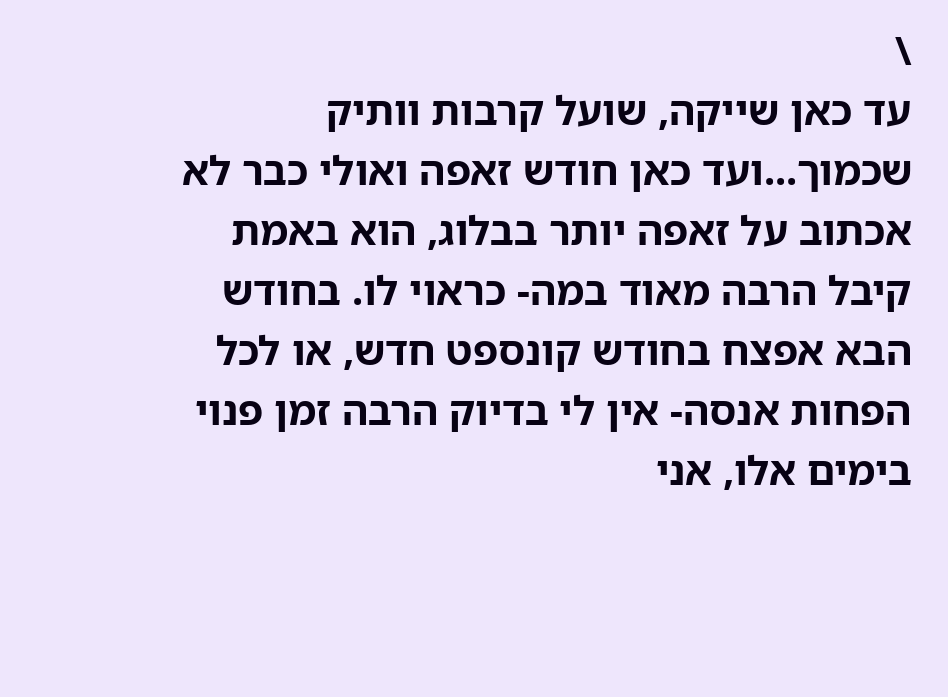\
עד כאן שייקה, שועל קרבות וותיק שכמוך...ועד כאן חודש זאפה ואולי כבר לא אכתוב על זאפה יותר בבלוג, הוא באמת קיבל הרבה מאוד במה- כראוי לו. בחודש הבא אפצח בחודש קונספט חדש, או לכל הפחות אנסה- אין לי בדיוק הרבה זמן פנוי בימים אלו, אני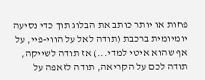פחות או יותר כותב את הבלוג תוך כדי נסיעה יומיומית ברכבת (תודה לאל על הווי-פיי, על אף שהוא איטי למדי...) אז תודה לשייקה, תודה לכם על הקריאה, תודה לזאפה על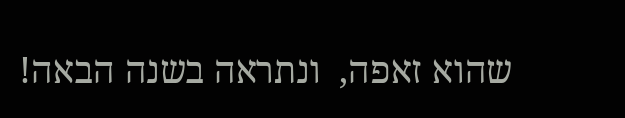שהוא זאפה,  ונתראה בשנה הבאה!